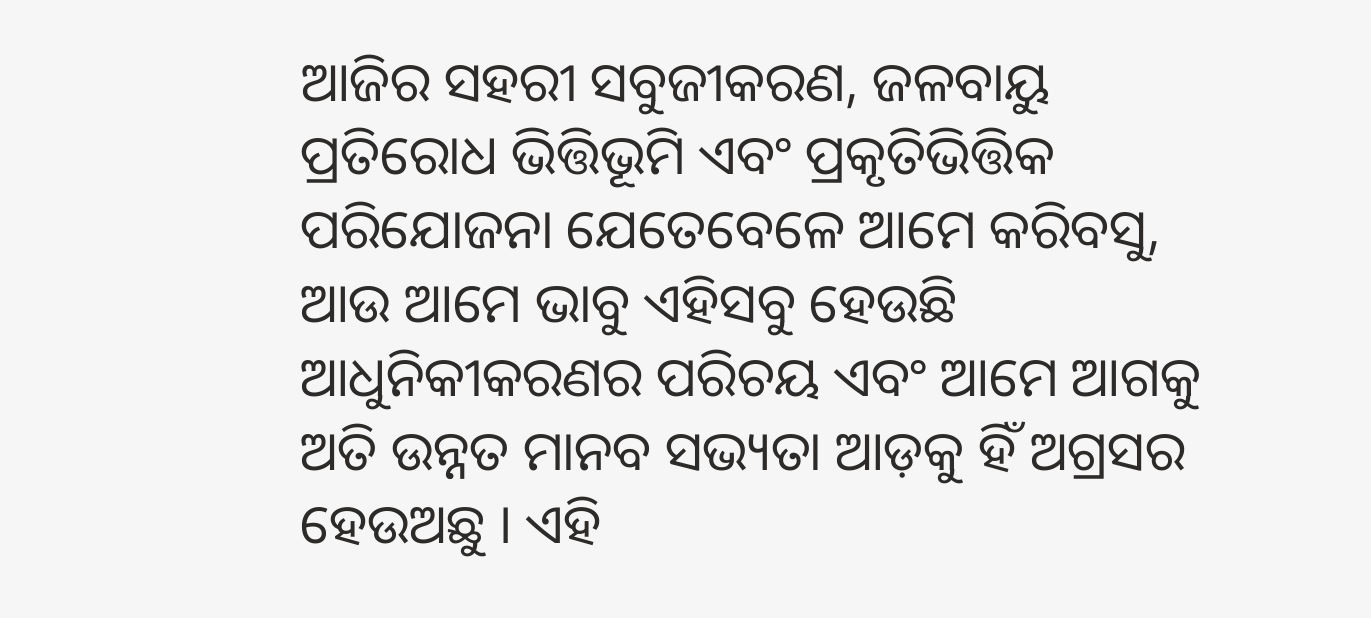ଆଜିର ସହରୀ ସବୁଜୀକରଣ, ଜଳବାୟୁ ପ୍ରତିରୋଧ ଭିତ୍ତିଭୂମି ଏବଂ ପ୍ରକୃତିଭିତ୍ତିକ ପରିଯୋଜନା ଯେତେବେଳେ ଆମେ କରିବସୁ, ଆଉ ଆମେ ଭାବୁ ଏହିସବୁ ହେଉଛି ଆଧୁନିକୀକରଣର ପରିଚୟ ଏବଂ ଆମେ ଆଗକୁ ଅତି ଉନ୍ନତ ମାନବ ସଭ୍ୟତା ଆଡ଼କୁ ହିଁ ଅଗ୍ରସର ହେଉଅଛୁ । ଏହି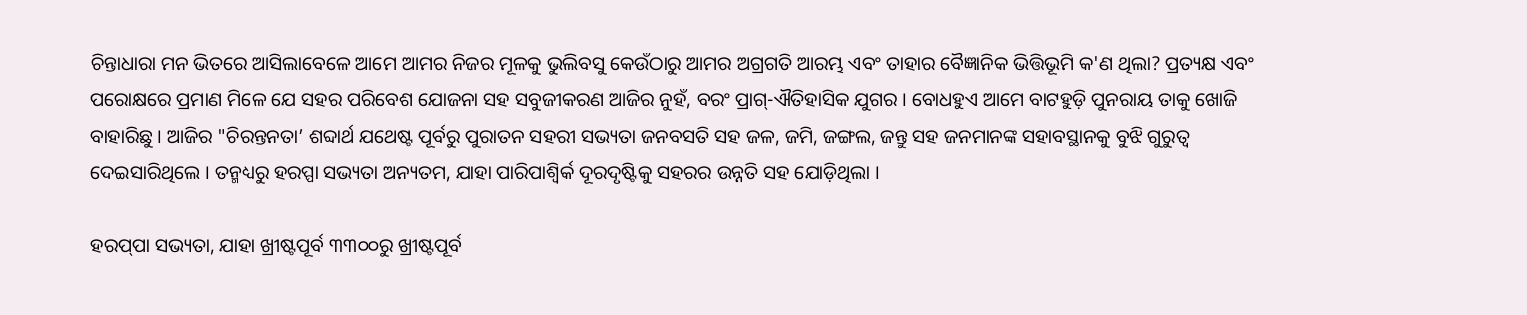ଚିନ୍ତାଧାରା ମନ ଭିତରେ ଆସିଲାବେଳେ ଆମେ ଆମର ନିଜର ମୂଳକୁ ଭୁଲିବସୁ କେଉଁଠାରୁ ଆମର ଅଗ୍ରଗତି ଆରମ୍ଭ ଏବଂ ତାହାର ବୈଜ୍ଞାନିକ ଭିତ୍ତିଭୂମି କ'ଣ ଥିଲା? ପ୍ରତ୍ୟକ୍ଷ ଏବଂ ପରୋକ୍ଷରେ ପ୍ରମାଣ ମିଳେ ଯେ ସହର ପରିବେଶ ଯୋଜନା ସହ ସବୁଜୀକରଣ ଆଜିର ନୁହଁ, ବରଂ ପ୍ରାଗ୍-ଐତିହାସିକ ଯୁଗର । ବୋଧହୁଏ ଆମେ ବାଟହୁଡ଼ି ପୁନରାୟ ତାକୁ ଖୋଜି ବାହାରିଛୁ । ଆଜିର "ଚିରନ୍ତନତା’ ଶବ୍ଦାର୍ଥ ଯଥେଷ୍ଟ ପୂର୍ବରୁ ପୁରାତନ ସହରୀ ସଭ୍ୟତା ଜନବସତି ସହ ଜଳ, ଜମି, ଜଙ୍ଗଲ, ଜନ୍ତୁ ସହ ଜନମାନଙ୍କ ସହାବସ୍ଥାନକୁ ବୁଝି ଗୁରୁତ୍ୱ ଦେଇସାରିଥିଲେ । ତନ୍ମଧ୍ୟରୁ ହରପ୍ପା ସଭ୍ୟତା ଅନ୍ୟତମ, ଯାହା ପାରିପାଶ୍ୱିର୍କ ଦୂରଦୃଷ୍ଟିକୁ ସହରର ଉନ୍ନତି ସହ ଯୋଡ଼ିଥିଲା ।

ହରପ୍‌ପା ସଭ୍ୟତା, ଯାହା ଖ୍ରୀଷ୍ଟପୂର୍ବ ୩୩୦୦ରୁ ଖ୍ରୀଷ୍ଟପୂର୍ବ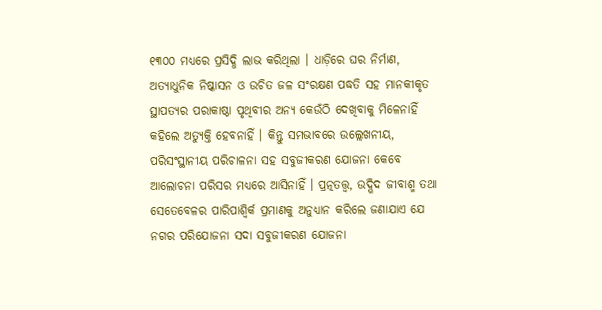୧୩୦୦ ମଧ୍ୟରେ ପ୍ରସିଦ୍ଧି ଲାଭ କରିଥିଲା । ଧାଡ଼ିରେ ଘର ନିର୍ମାଣ, ଅତ୍ୟାଧୁନିକ ନିଷ୍କାସନ ଓ ଉଚିତ ଜଳ ସଂରକ୍ଷଣ ପଦ୍ଧତି ସହ ମାନକୀକୃତ ସ୍ଥାପତ୍ୟର ପରାକାଷ୍ଠା ପୃଥିବୀର ଅନ୍ୟ କେଉଁଠି ଦେଖିବାକୁ ମିଳେନାହିଁ କହିଲେ ଅତ୍ୟୁକ୍ତି ହେବନାହିଁ । କିନ୍ତୁ ସମଭାବରେ ଉଲ୍ଲେଖନୀୟ, ପରିସଂସ୍ଥାନୀୟ ପରିଚାଳନା ସହ ସବୁଜୀକରଣ ଯୋଜନା କେବେ ଆଲୋଚନା ପରିସର ମଧ୍ୟରେ ଆସିନାହିଁ । ପ୍ରତ୍ନତତ୍ତ୍ୱ, ଉଦ୍ଭିଦ ଜୀବାଶ୍ମ ତଥା ସେତେବେଳର ପାରିପାଶ୍ୱିର୍କ ପ୍ରମାଣକୁ ଅନୁଧ୍ୟାନ କରିଲେ ଜଣାଯାଏ ଯେ ନଗର ପରିଯୋଜନା ସଦା ସବୁଜୀକରଣ ଯୋଜନା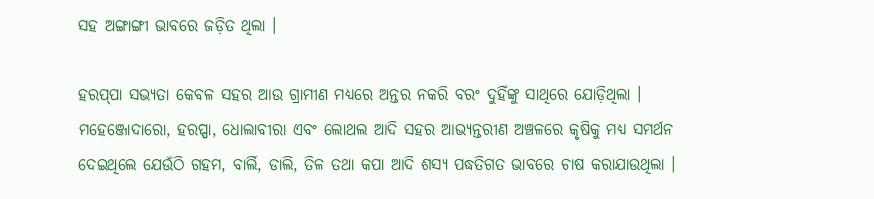ସହ ଅଙ୍ଗାଙ୍ଗୀ ଭାବରେ ଜଡ଼ିତ ଥିଲା ।

ହରପ୍‌ପା ସଭ୍ୟତା କେବଳ ସହର ଆଉ ଗ୍ରାମୀଣ ମଧ୍ୟରେ ଅନ୍ତର ନକରି ବରଂ ଦୁହିଁଙ୍କୁ ସାଥିରେ ଯୋଡ଼ିଥିଲା । ମହେଞ୍ଜୋଦାରୋ, ହରପ୍ପା, ଧୋଲାବୀରା ଏବଂ ଲୋଥଲ ଆଦି ସହର ଆଭ୍ୟନ୍ତରୀଣ ଅଞ୍ଚଳରେ କୃଷିକୁ ମଧ୍ୟ ସମର୍ଥନ ଦେଇଥିଲେ ଯେଉଁଠି ଗହମ, ବାର୍ଲି, ଡାଲି, ତିଳ ତଥା କପା ଆଦି ଶସ୍ୟ ପଦ୍ଧତିଗତ ଭାବରେ ଚାଷ କରାଯାଉଥିଲା ।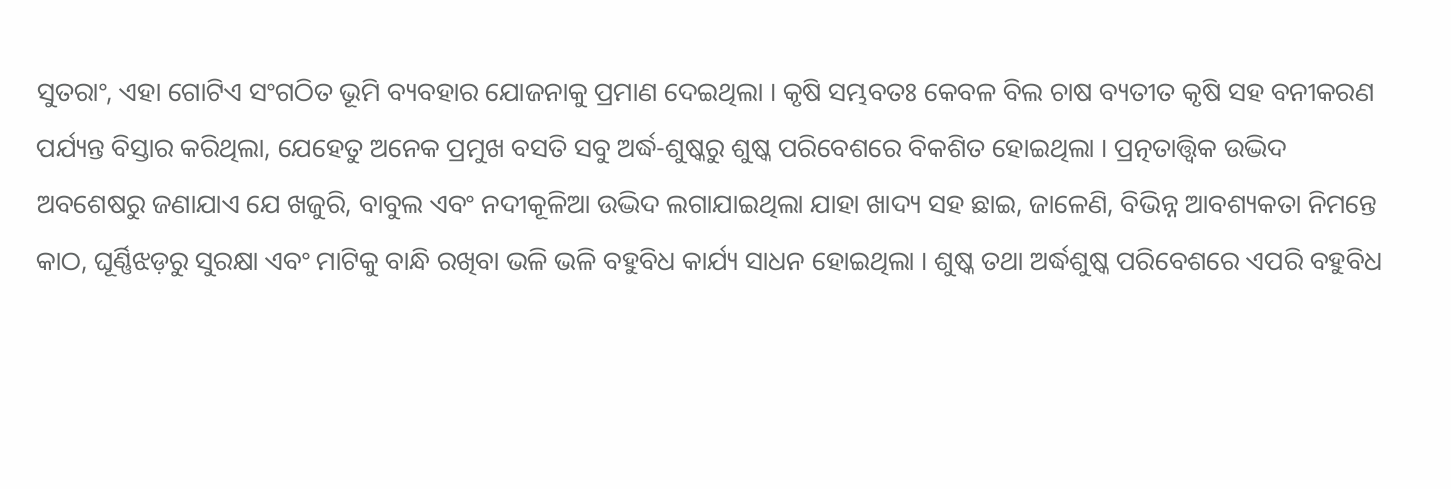ସୁତରାଂ, ଏହା ଗୋଟିଏ ସଂଗଠିତ ଭୂମି ବ୍ୟବହାର ଯୋଜନାକୁ ପ୍ରମାଣ ଦେଇଥିଲା । କୃଷି ସମ୍ଭବତଃ କେବଳ ବିଲ ଚାଷ ବ୍ୟତୀତ କୃଷି ସହ ବନୀକରଣ ପର୍ଯ୍ୟନ୍ତ ବିସ୍ତାର କରିଥିଲା, ଯେହେତୁ ଅନେକ ପ୍ରମୁଖ ବସତି ସବୁ ଅର୍ଦ୍ଧ-ଶୁଷ୍କରୁ ଶୁଷ୍କ ପରିବେଶରେ ବିକଶିତ ହୋଇଥିଲା । ପ୍ରତ୍ନତାତ୍ତ୍ୱିକ ଉଦ୍ଭିଦ ଅବଶେଷରୁ ଜଣାଯାଏ ଯେ ଖଜୁରି, ବାବୁଲ ଏବଂ ନଦୀକୂଳିଆ ଉଦ୍ଭିଦ ଲଗାଯାଇଥିଲା ଯାହା ଖାଦ୍ୟ ସହ ଛାଇ, ଜାଳେଣି, ବିଭିନ୍ନ ଆବଶ୍ୟକତା ନିମନ୍ତେ କାଠ, ଘୂର୍ଣ୍ଣିଝଡ଼ରୁ ସୁରକ୍ଷା ଏବଂ ମାଟିକୁ ବାନ୍ଧି ରଖିବା ଭଳି ଭଳି ବହୁବିଧ କାର୍ଯ୍ୟ ସାଧନ ହୋଇଥିଲା । ଶୁଷ୍କ ତଥା ଅର୍ଦ୍ଧଶୁଷ୍କ ପରିବେଶରେ ଏପରି ବହୁବିଧ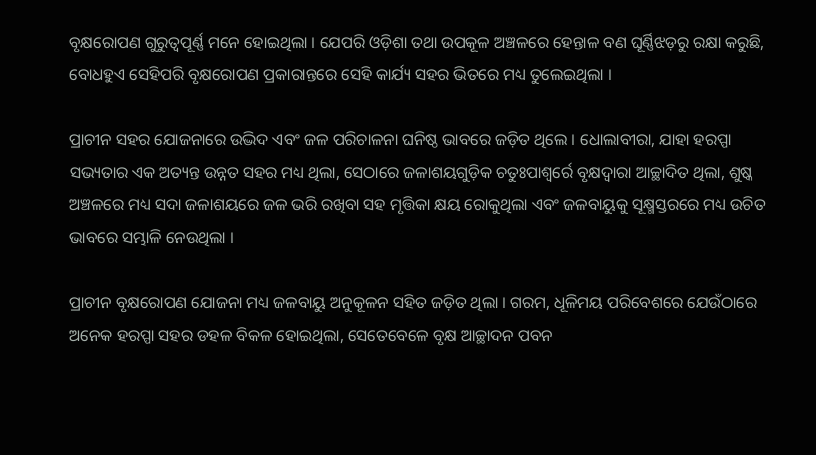ବୃକ୍ଷରୋପଣ ଗୁରୁତ୍ୱପୂର୍ଣ୍ଣ ମନେ ହୋଇଥିଲା । ଯେପରି ଓଡ଼ିଶା ତଥା ଉପକୂଳ ଅଞ୍ଚଳରେ ହେନ୍ତାଳ ବଣ ଘୂର୍ଣ୍ଣିଝଡ଼ରୁ ରକ୍ଷା କରୁଛି, ବୋଧହୁଏ ସେହିପରି ବୃକ୍ଷରୋପଣ ପ୍ରକାରାନ୍ତରେ ସେହି କାର୍ଯ୍ୟ ସହର ଭିତରେ ମଧ୍ୟ ତୁଲେଇଥିଲା ।

ପ୍ରାଚୀନ ସହର ଯୋଜନାରେ ଉଦ୍ଭିଦ ଏବଂ ଜଳ ପରିଚାଳନା ଘନିଷ୍ଠ ଭାବରେ ଜଡ଼ିତ ଥିଲେ । ଧୋଲାବୀରା, ଯାହା ହରପ୍ପା ସଭ୍ୟତାର ଏକ ଅତ୍ୟନ୍ତ ଉନ୍ନତ ସହର ମଧ୍ୟ ଥିଲା, ସେଠାରେ ଜଳାଶୟଗୁଡ଼ିକ ଚତୁଃପାଶ୍ୱର୍ରେ ବୃକ୍ଷଦ୍ୱାରା ଆଚ୍ଛାଦିତ ଥିଲା, ଶୁଷ୍କ ଅଞ୍ଚଳରେ ମଧ୍ୟ ସଦା ଜଳାଶୟରେ ଜଳ ଭରି ରଖିବା ସହ ମୃତ୍ତିକା କ୍ଷୟ ରୋକୁଥିଲା ଏବଂ ଜଳବାୟୁକୁ ସୂକ୍ଷ୍ମସ୍ତରରେ ମଧ୍ୟ ଉଚିତ ଭାବରେ ସମ୍ଭାଳି ନେଉଥିଲା ।

ପ୍ରାଚୀନ ବୃକ୍ଷରୋପଣ ଯୋଜନା ମଧ୍ୟ ଜଳବାୟୁ ଅନୁକୂଳନ ସହିତ ଜଡ଼ିତ ଥିଲା । ଗରମ, ଧୂଳିମୟ ପରିବେଶରେ ଯେଉଁଠାରେ ଅନେକ ହରପ୍ପା ସହର ଡହଳ ବିକଳ ହୋଇଥିଲା, ସେତେବେଳେ ବୃକ୍ଷ ଆଚ୍ଛାଦନ ପବନ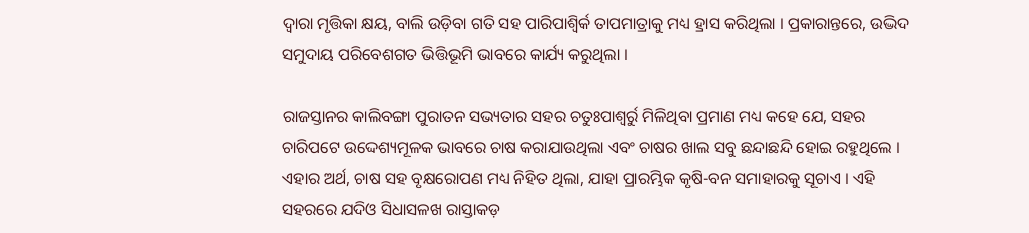ଦ୍ୱାରା ମୃତ୍ତିକା କ୍ଷୟ, ବାଲି ଉଡ଼ିବା ଗତି ସହ ପାରିପାଶ୍ୱିର୍କ ତାପମାତ୍ରାକୁ ମଧ୍ୟ ହ୍ରାସ କରିଥିଲା । ପ୍ରକାରାନ୍ତରେ, ଉଦ୍ଭିଦ ସମୁଦାୟ ପରିବେଶଗତ ଭିତ୍ତିଭୂମି ଭାବରେ କାର୍ଯ୍ୟ କରୁଥିଲା ।

ରାଜସ୍ତାନର କାଲିବଙ୍ଗା ପୁରାତନ ସଭ୍ୟତାର ସହର ଚତୁଃପାଶ୍ୱର୍ରୁ ମିଳିଥିବା ପ୍ରମାଣ ମଧ୍ୟ କହେ ଯେ, ସହର ଚାରିପଟେ ଉଦ୍ଦେଶ୍ୟମୂଳକ ଭାବରେ ଚାଷ କରାଯାଉଥିଲା ଏବଂ ଚାଷର ଖାଲ ସବୁ ଛନ୍ଦାଛନ୍ଦି ହୋଇ ରହୁଥିଲେ । ଏହାର ଅର୍ଥ, ଚାଷ ସହ ବୃକ୍ଷରୋପଣ ମଧ୍ୟ ନିହିତ ଥିଲା, ଯାହା ପ୍ରାରମ୍ଭିକ କୃଷି-ବନ ସମାହାରକୁ ସୂଚାଏ । ଏହି ସହରରେ ଯଦିଓ ସିଧାସଳଖ ରାସ୍ତାକଡ଼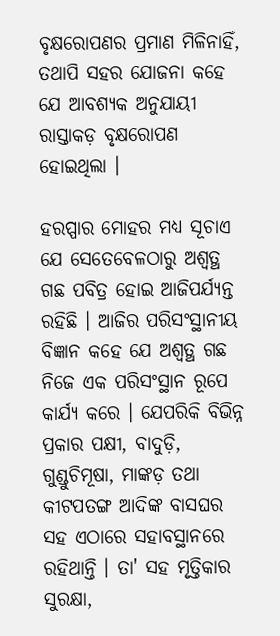ବୃକ୍ଷରୋପଣର ପ୍ରମାଣ ମିଳିନାହିଁ, ତଥାପି ସହର ଯୋଜନା କହେ ଯେ ଆବଶ୍ୟକ ଅନୁଯାୟୀ ରାସ୍ତାକଡ଼ ବୃକ୍ଷରୋପଣ ହୋଇଥିଲା ।

ହରପ୍ପାର ମୋହର ମଧ୍ୟ ସୂଚାଏ ଯେ ସେତେବେଳଠାରୁ ଅଶ୍ୱତ୍ଥ ଗଛ ପବିତ୍ର ହୋଇ ଆଜିପର୍ଯ୍ୟନ୍ତ ରହିଛି । ଆଜିର ପରିସଂସ୍ଥାନୀୟ ବିଜ୍ଞାନ କହେ ଯେ ଅଶ୍ୱତ୍ଥ ଗଛ ନିଜେ ଏକ ପରିସଂସ୍ଥାନ ରୂପେ କାର୍ଯ୍ୟ କରେ । ଯେପରିକି ବିଭିନ୍ନ ପ୍ରକାର ପକ୍ଷୀ, ବାଦୁଡ଼ି, ଗୁଣ୍ଡୁଚିମୂଷା, ମାଙ୍କଡ଼ ତଥା କୀଟପତଙ୍ଗ ଆଦିଙ୍କ ବାସଘର ସହ ଏଠାରେ ସହାବସ୍ଥାନରେ ରହିଥାନ୍ତି । ତା' ସହ ମୃତ୍ତିକାର ସୁରକ୍ଷା,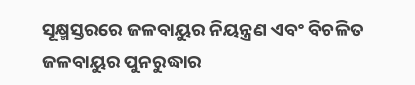ସୂକ୍ଷ୍ମସ୍ତରରେ ଜଳବାୟୁର ନିୟନ୍ତ୍ରଣ ଏବଂ ବିଚଳିତ ଜଳବାୟୁର ପୁନରୁଦ୍ଧାର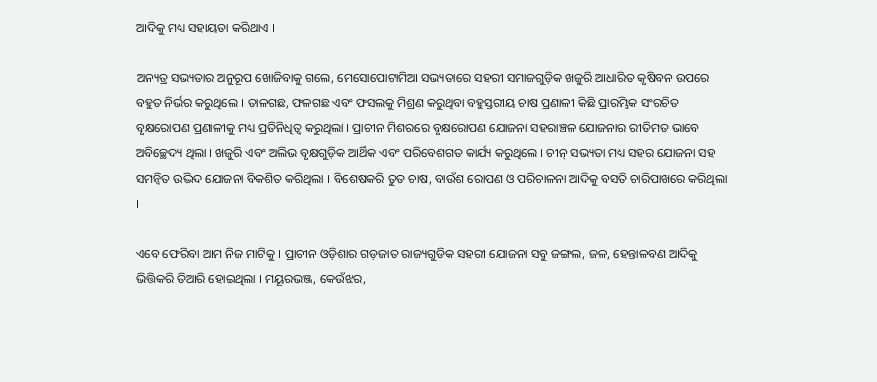ଆଦିକୁ ମଧ୍ୟ ସହାୟତା କରିଥାଏ ।

ଅନ୍ୟତ୍ର ସଭ୍ୟତାର ଅନୁରୂପ ଖୋଜିବାକୁ ଗଲେ, ମେସୋପୋଟାମିଆ ସଭ୍ୟତାରେ ସହରୀ ସମାଜଗୁଡ଼ିକ ଖଜୁରି ଆଧାରିତ କୃଷିବନ ଉପରେ ବହୁତ ନିର୍ଭର କରୁଥିଲେ । ତାଳଗଛ, ଫଳଗଛ ଏବଂ ଫସଲକୁ ମିଶ୍ରଣ କରୁଥିବା ବହୁସ୍ତରୀୟ ଚାଷ ପ୍ରଣାଳୀ କିଛି ପ୍ରାରମ୍ଭିକ ସଂରଚିତ ବୃକ୍ଷରୋପଣ ପ୍ରଣାଳୀକୁ ମଧ୍ୟ ପ୍ରତିନିଧିତ୍ୱ କରୁଥିଲା । ପ୍ରାଚୀନ ମିଶରରେ ବୃକ୍ଷରୋପଣ ଯୋଜନା ସହରାଞ୍ଚଳ ଯୋଜନାର ରୀତିମତ ଭାବେ ଅବିଚ୍ଛେଦ୍ୟ ଥିଲା । ଖଜୁରି ଏବଂ ଅଲିଭ ବୃକ୍ଷଗୁଡ଼ିକ ଆର୍ଥିକ ଏବଂ ପରିବେଶଗତ କାର୍ଯ୍ୟ କରୁଥିଲେ । ଚୀନ୍ ସଭ୍ୟତା ମଧ୍ୟ ସହର ଯୋଜନା ସହ ସମନ୍ୱିତ ଉଦ୍ଭିଦ ଯୋଜନା ବିକଶିତ କରିଥିଲା । ବିଶେଷକରି ତୁତ ଚାଷ, ବାଉଁଶ ରୋପଣ ଓ ପରିଚାଳନା ଆଦିକୁ ବସତି ଚାରିପାଖରେ କରିଥିଲା ।

ଏବେ ଫେରିବା ଆମ ନିଜ ମାଟିକୁ । ପ୍ରାଚୀନ ଓଡ଼ିଶାର ଗଡ଼ଜାତ ରାଜ୍ୟଗୁଡିକ ସହରୀ ଯୋଜନା ସବୁ ଜଙ୍ଗଲ, ଜଳ, ହେନ୍ତାଳବଣ ଆଦିକୁ ଭିତ୍ତିକରି ତିଆରି ହୋଇଥିଲା । ମୟୂରଭଞ୍ଜ, କେଉଁଝର,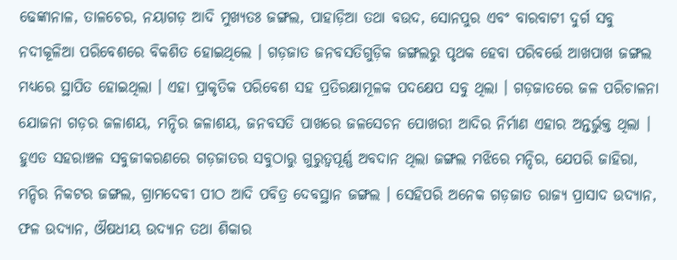ଢେଙ୍କାନାଳ, ତାଳଚେର, ନୟାଗଡ଼ ଆଦି ମୁଖ୍ୟତଃ ଜଙ୍ଗଲ, ପାହାଡ଼ିଆ ତଥା ବଉଦ, ସୋନପୁର ଏବଂ ବାରବାଟୀ ଦୁର୍ଗ ସବୁ ନଦୀକୂଳିଆ ପରିବେଶରେ ବିକଶିତ ହୋଇଥିଲେ । ଗଡ଼ଜାତ ଜନବସତିଗୁଡ଼ିକ ଜଙ୍ଗଲରୁ ପୃଥକ ହେବା ପରିବର୍ତ୍ତେ ଆଖପାଖ ଜଙ୍ଗଲ ମଧ୍ୟରେ ସ୍ଥାପିତ ହୋଇଥିଲା । ଏହା ପ୍ରାକୃତିକ ପରିବେଶ ସହ ପ୍ରତିରକ୍ଷାମୂଳକ ପଦକ୍ଷେପ ସବୁ ଥିଲା । ଗଡ଼ଜାତରେ ଜଳ ପରିଚାଳନା ଯୋଜନା ଗଡ଼ର ଜଳାଶୟ, ମନ୍ଦିର ଜଳାଶୟ, ଜନବସତି ପାଖରେ ଜଳସେଚନ ପୋଖରୀ ଆଦିର ନିର୍ମାଣ ଏହାର ଅନ୍ତର୍ଭୁକ୍ତ ଥିଲା । ହୁଏତ ସହରାଞ୍ଚଳ ସବୁଜୀକରଣରେ ଗଡ଼ଜାତର ସବୁଠାରୁ ଗୁରୁତ୍ୱପୂର୍ଣ୍ଣ ଅବଦାନ ଥିଲା ଜଙ୍ଗଲ ମଝିରେ ମନ୍ଦିର, ଯେପରି ଜାହିରା, ମନ୍ଦିର ନିକଟର ଜଙ୍ଗଲ, ଗ୍ରାମଦେବୀ ପୀଠ ଆଦି ପବିତ୍ର ଦେବସ୍ଥାନ ଜଙ୍ଗଲ । ସେହିପରି ଅନେକ ଗଡ଼ଜାତ ରାଜ୍ୟ ପ୍ରାସାଦ ଉଦ୍ୟାନ, ଫଳ ଉଦ୍ୟାନ, ଔଷଧୀୟ ଉଦ୍ୟାନ ତଥା ଶିକାର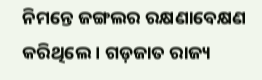ନିମନ୍ତେ ଜଙ୍ଗଲର ରକ୍ଷଣାବେକ୍ଷଣ କରିଥିଲେ । ଗଡ଼ଜାତ ରାଜ୍ୟ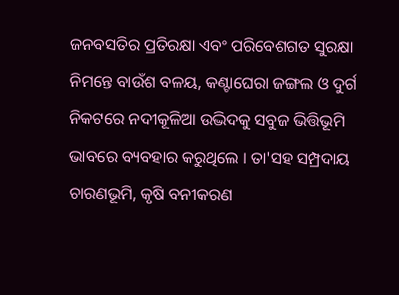ଜନବସତିର ପ୍ରତିରକ୍ଷା ଏବଂ ପରିବେଶଗତ ସୁରକ୍ଷା ନିମନ୍ତେ ବାଉଁଶ ବଳୟ, କଣ୍ଟାଘେରା ଜଙ୍ଗଲ ଓ ଦୁର୍ଗ ନିକଟରେ ନଦୀକୂଳିଆ ଉଦ୍ଭିଦକୁ ସବୁଜ ଭିତ୍ତିଭୂମି ଭାବରେ ବ୍ୟବହାର କରୁଥିଲେ । ତା'ସହ ସମ୍ପ୍ରଦାୟ ଚାରଣଭୂମି, କୃଷି ବନୀକରଣ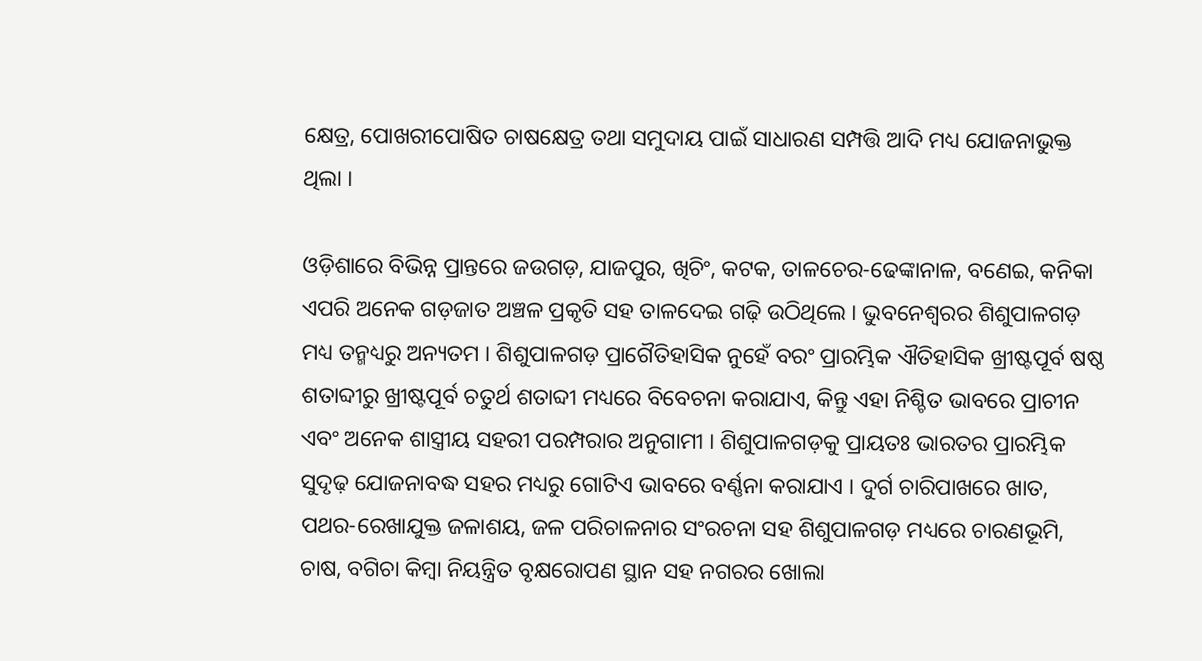କ୍ଷେତ୍ର, ପୋଖରୀପୋଷିତ ଚାଷକ୍ଷେତ୍ର ତଥା ସମୁଦାୟ ପାଇଁ ସାଧାରଣ ସମ୍ପତ୍ତି ଆଦି ମଧ୍ୟ ଯୋଜନାଭୁକ୍ତ ଥିଲା ।

ଓଡ଼ିଶାରେ ବିଭିନ୍ନ ପ୍ରାନ୍ତରେ ଜଉଗଡ଼, ଯାଜପୁର, ଖିଚିଂ, କଟକ, ତାଳଚେର-ଢେଙ୍କାନାଳ, ବଣେଇ, କନିକା ଏପରି ଅନେକ ଗଡ଼ଜାତ ଅଞ୍ଚଳ ପ୍ରକୃତି ସହ ତାଳଦେଇ ଗଢ଼ି ଉଠିଥିଲେ । ଭୁବନେଶ୍ୱରର ଶିଶୁପାଳଗଡ଼ ମଧ୍ୟ ତନ୍ମଧ୍ୟରୁ ଅନ୍ୟତମ । ଶିଶୁପାଳଗଡ଼ ପ୍ରାଗୈତିହାସିକ ନୁହେଁ ବରଂ ପ୍ରାରମ୍ଭିକ ଐତିହାସିକ ଖ୍ରୀଷ୍ଟପୂର୍ବ ଷଷ୍ଠ ଶତାବ୍ଦୀରୁ ଖ୍ରୀଷ୍ଟପୂର୍ବ ଚତୁର୍ଥ ଶତାବ୍ଦୀ ମଧ୍ୟରେ ବିବେଚନା କରାଯାଏ, କିନ୍ତୁ ଏହା ନିଶ୍ଚିତ ଭାବରେ ପ୍ରାଚୀନ ଏବଂ ଅନେକ ଶାସ୍ତ୍ରୀୟ ସହରୀ ପରମ୍ପରାର ଅନୁଗାମୀ । ଶିଶୁପାଳଗଡ଼କୁ ପ୍ରାୟତଃ ଭାରତର ପ୍ରାରମ୍ଭିକ ସୁଦୃଢ଼ ଯୋଜନାବଦ୍ଧ ସହର ମଧ୍ୟରୁ ଗୋଟିଏ ଭାବରେ ବର୍ଣ୍ଣନା କରାଯାଏ । ଦୁର୍ଗ ଚାରିପାଖରେ ଖାତ, ପଥର-ରେଖାଯୁକ୍ତ ଜଳାଶୟ, ଜଳ ପରିଚାଳନାର ସଂରଚନା ସହ ଶିଶୁପାଳଗଡ଼ ମଧ୍ୟରେ ଚାରଣଭୂମି, ଚାଷ, ବଗିଚା କିମ୍ବା ନିୟନ୍ତ୍ରିତ ବୃକ୍ଷରୋପଣ ସ୍ଥାନ ସହ ନଗରର ଖୋଲା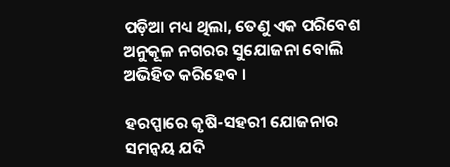ପଡ଼ିଆ ମଧ୍ୟ ଥିଲା, ତେଣୁ ଏକ ପରିବେଶ ଅନୁକୂଳ ନଗରର ସୁଯୋଜନା ବୋଲି ଅଭିହିତ କରିହେବ ।

ହରପ୍ପାରେ କୃଷି-ସହରୀ ଯୋଜନାର ସମନ୍ୱୟ ଯଦି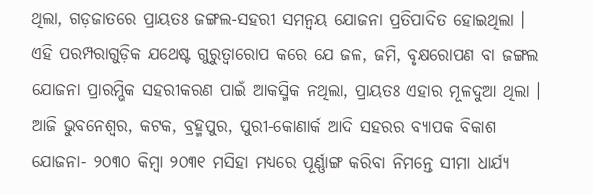ଥିଲା, ଗଡ଼ଜାତରେ ପ୍ରାୟତଃ ଜଙ୍ଗଲ-ସହରୀ ସମନ୍ୱୟ ଯୋଜନା ପ୍ରତିପାଦିତ ହୋଇଥିଲା । ଏହି ପରମ୍ପରାଗୁଡ଼ିକ ଯଥେଷ୍ଟ ଗୁରୁତ୍ୱାରୋପ କରେ ଯେ ଜଳ, ଜମି, ବୃକ୍ଷରୋପଣ ବା ଜଙ୍ଗଲ ଯୋଜନା ପ୍ରାରମ୍ଭିକ ସହରୀକରଣ ପାଇଁ ଆକସ୍ମିକ ନଥିଲା, ପ୍ରାୟତଃ ଏହାର ମୂଳଦୁଆ ଥିଲା । ଆଜି ଭୁବନେଶ୍ୱର, କଟକ, ବ୍ରହ୍ମପୁର, ପୁରୀ-କୋଣାର୍କ ଆଦି ସହରର ବ୍ୟାପକ ବିକାଶ ଯୋଜନା- ୨୦୩୦ କିମ୍ବା ୨୦୩୧ ମସିହା ମଧ୍ୟରେ ପୂର୍ଣ୍ଣାଙ୍ଗ କରିବା ନିମନ୍ତେ ସୀମା ଧାର୍ଯ୍ୟ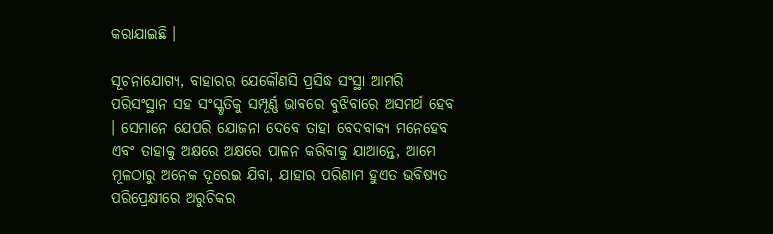କରାଯାଇଛି ।

ସୂଚନାଯୋଗ୍ୟ, ବାହାରର ଯେକୌଣସି ପ୍ରସିଦ୍ଧ ସଂସ୍ଥା ଆମରି ପରିସଂସ୍ଥାନ ସହ ସଂସ୍କୃତିକୁ ସମ୍ପୂର୍ଣ୍ଣ ଭାବରେ ବୁଝିବାରେ ଅସମର୍ଥ ହେବ । ସେମାନେ ଯେପରି ଯୋଜନା ଦେବେ ତାହା ବେଦବାକ୍ୟ ମନେହେବ ଏବଂ ତାହାକୁ ଅକ୍ଷରେ ଅକ୍ଷରେ ପାଳନ କରିବାକୁ ଯାଆନ୍ତେ, ଆମେ ମୂଳଠାରୁ ଅନେକ ଦୂରେଇ ଯିବା, ଯାହାର ପରିଣାମ ହୁଏତ ଭବିଷ୍ୟତ ପରିପ୍ରେକ୍ଷୀରେ ଅରୁଚିକର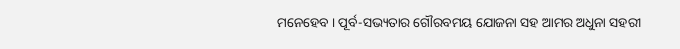ମନେହେବ । ପୂର୍ବ-ସଭ୍ୟତାର ଗୌରବମୟ ଯୋଜନା ସହ ଆମର ଅଧୁନା ସହରୀ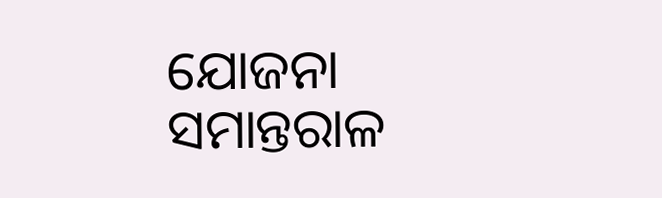ଯୋଜନା ସମାନ୍ତରାଳ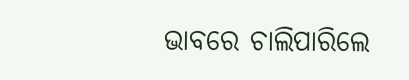ଭାବରେ ଚାଲିପାରିଲେ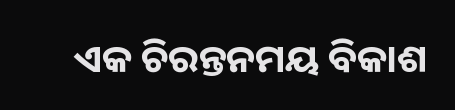ଏକ ଚିରନ୍ତନମୟ ବିକାଶ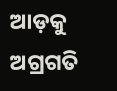ଆଡ଼କୁ ଅଗ୍ରଗତି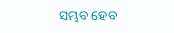ସମ୍ଭବ ହେବ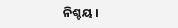ନିଶ୍ଚୟ ।